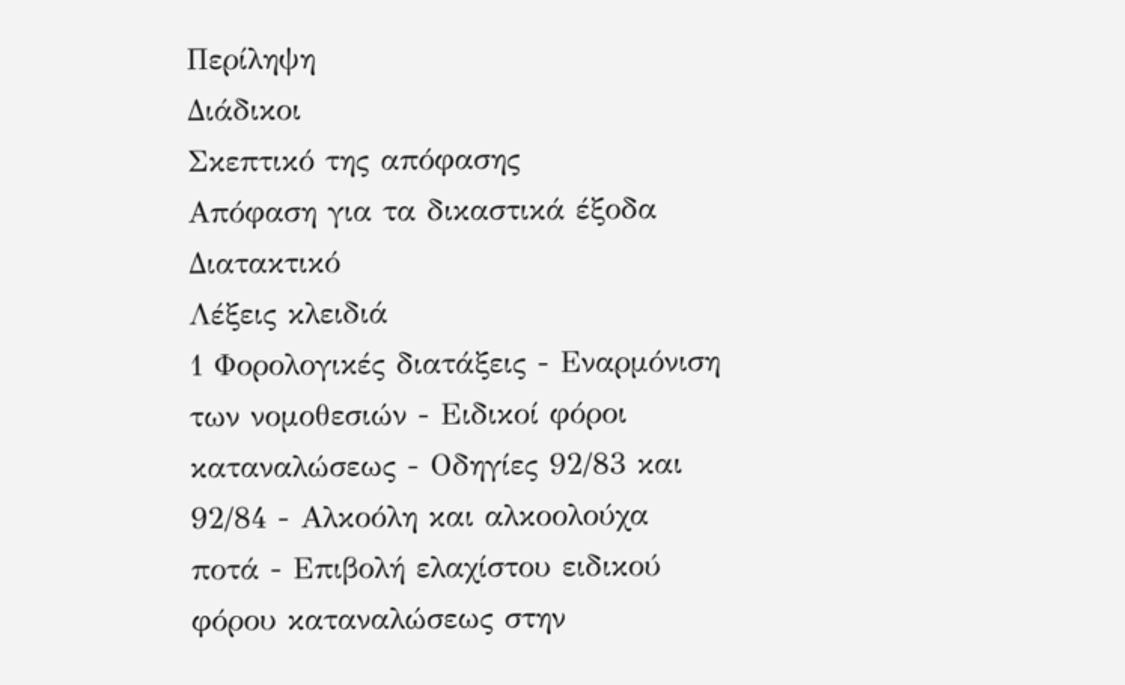Περίληψη
Διάδικοι
Σκεπτικό της απόφασης
Απόφαση για τα δικαστικά έξοδα
Διατακτικό
Λέξεις κλειδιά
1 Φορολογικές διατάξεις - Εναρμόνιση των νομοθεσιών - Ειδικοί φόροι καταναλώσεως - Οδηγίες 92/83 και 92/84 - Αλκοόλη και αλκοολούχα ποτά - Επιβολή ελαχίστου ειδικού φόρου καταναλώσεως στην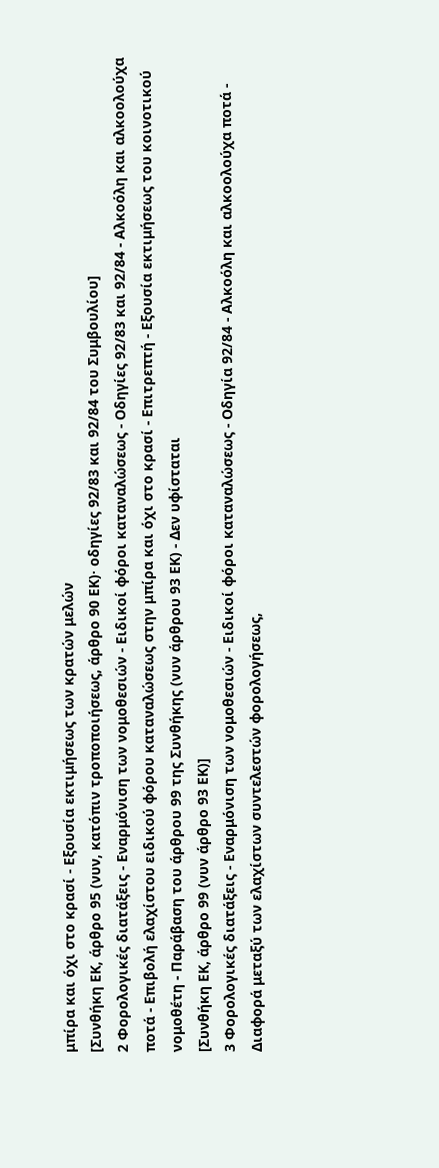μπίρα και όχι στο κρασί - Εξουσία εκτιμήσεως των κρατών μελών
[Συνθήκη ΕΚ, άρθρο 95 (νυν, κατόπιν τροποποιήσεως, άρθρο 90 ΕΚ)· οδηγίες 92/83 και 92/84 του Συμβουλίου]
2 Φορολογικές διατάξεις - Εναρμόνιση των νομοθεσιών - Ειδικοί φόροι καταναλώσεως - Οδηγίες 92/83 και 92/84 - Αλκοόλη και αλκοολούχα ποτά - Επιβολή ελαχίστου ειδικού φόρου καταναλώσεως στην μπίρα και όχι στο κρασί - Επιτρεπτή - Εξουσία εκτιμήσεως του κοινοτικού νομοθέτη - Παράβαση του άρθρου 99 της Συνθήκης (νυν άρθρου 93 ΕΚ) - Δεν υφίσταται
[Συνθήκη ΕΚ, άρθρο 99 (νυν άρθρο 93 ΕΚ)]
3 Φορολογικές διατάξεις - Εναρμόνιση των νομοθεσιών - Ειδικοί φόροι καταναλώσεως - Οδηγία 92/84 - Αλκοόλη και αλκοολούχα ποτά - Διαφορά μεταξύ των ελαχίστων συντελεστών φορολογήσεως,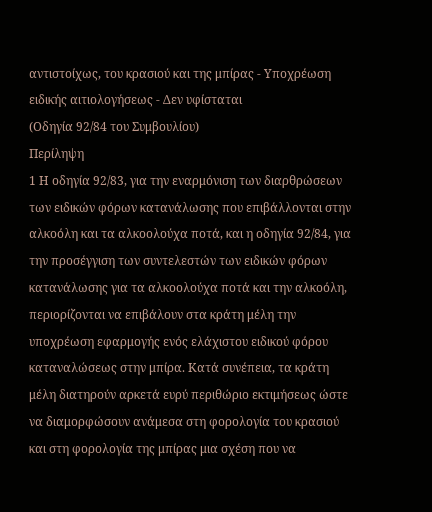αντιστοίχως, του κρασιού και της μπίρας - Υποχρέωση ειδικής αιτιολογήσεως - Δεν υφίσταται
(Οδηγία 92/84 του Συμβουλίου)
Περίληψη
1 Η οδηγία 92/83, για την εναρμόνιση των διαρθρώσεων των ειδικών φόρων κατανάλωσης που επιβάλλονται στην αλκοόλη και τα αλκοολούχα ποτά, και η οδηγία 92/84, για την προσέγγιση των συντελεστών των ειδικών φόρων κατανάλωσης για τα αλκοολούχα ποτά και την αλκοόλη, περιορίζονται να επιβάλουν στα κράτη μέλη την υποχρέωση εφαρμογής ενός ελάχιστου ειδικού φόρου καταναλώσεως στην μπίρα. Κατά συνέπεια, τα κράτη μέλη διατηρούν αρκετά ευρύ περιθώριο εκτιμήσεως ώστε να διαμορφώσουν ανάμεσα στη φορολογία του κρασιού και στη φορολογία της μπίρας μια σχέση που να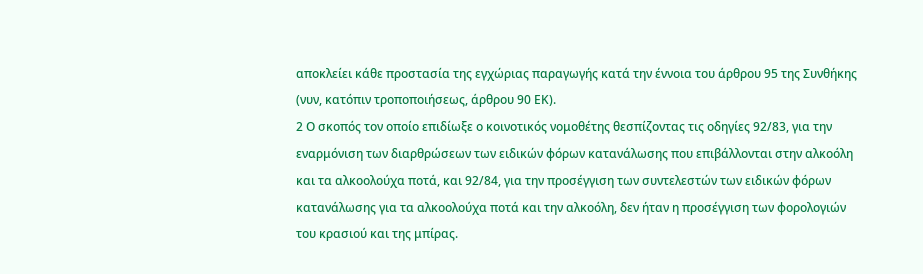αποκλείει κάθε προστασία της εγχώριας παραγωγής κατά την έννοια του άρθρου 95 της Συνθήκης (νυν, κατόπιν τροποποιήσεως, άρθρου 90 ΕΚ).
2 Ο σκοπός τον οποίο επιδίωξε ο κοινοτικός νομοθέτης θεσπίζοντας τις οδηγίες 92/83, για την εναρμόνιση των διαρθρώσεων των ειδικών φόρων κατανάλωσης που επιβάλλονται στην αλκοόλη και τα αλκοολούχα ποτά, και 92/84, για την προσέγγιση των συντελεστών των ειδικών φόρων κατανάλωσης για τα αλκοολούχα ποτά και την αλκοόλη, δεν ήταν η προσέγγιση των φορολογιών του κρασιού και της μπίρας.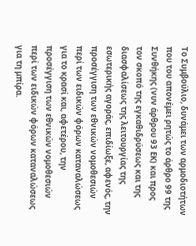Το Συμβούλιο, δυνάμει των αρμοδιοτήτων που του απονέμει ρητώς το άρθρο 99 της Συνθήκης (νυν άρθρου 93 ΕΚ) και προς τον σκοπό της εγκαθιδρύσεως και της διασφαλίσεως της λειτουργίας της εσωτερικής αγοράς, επιδίωξε, αφενός, την προσέγγιση των εθνικών νομοθεσιών περί των ειδικών φόρων καταναλώσεως για το κρασί και, αφετέρου, την προσέγγιση των εθνικών νομοθεσιών περί των ειδικών φόρων καταναλώσεως για τη μπίρα.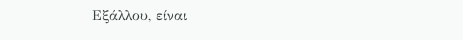Εξάλλου, είναι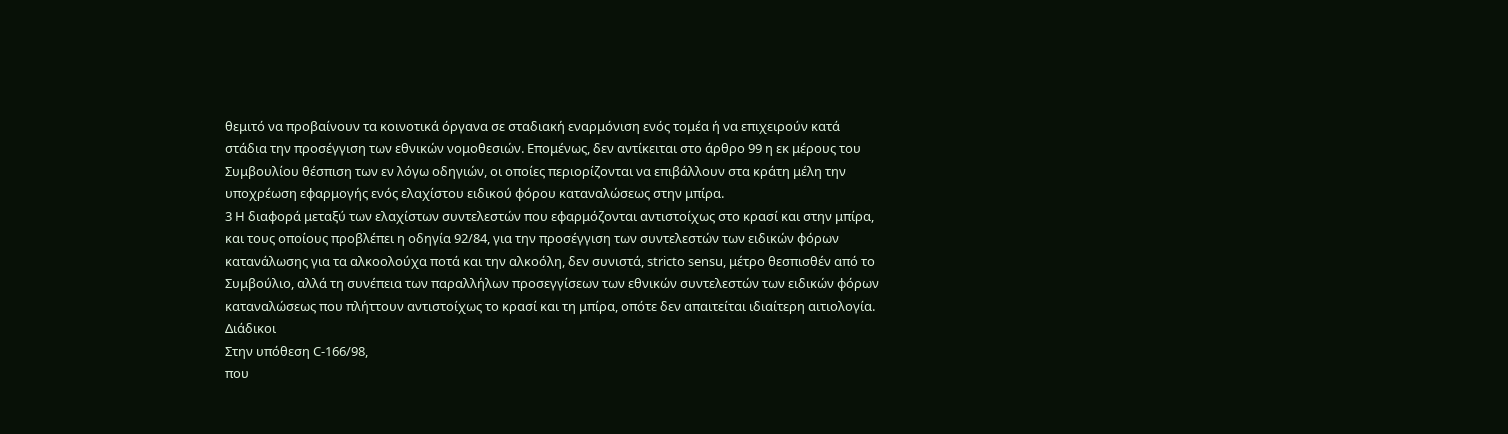θεμιτό να προβαίνουν τα κοινοτικά όργανα σε σταδιακή εναρμόνιση ενός τομέα ή να επιχειρούν κατά στάδια την προσέγγιση των εθνικών νομοθεσιών. Επομένως, δεν αντίκειται στο άρθρο 99 η εκ μέρους του Συμβουλίου θέσπιση των εν λόγω οδηγιών, οι οποίες περιορίζονται να επιβάλλουν στα κράτη μέλη την υποχρέωση εφαρμογής ενός ελαχίστου ειδικού φόρου καταναλώσεως στην μπίρα.
3 Η διαφορά μεταξύ των ελαχίστων συντελεστών που εφαρμόζονται αντιστοίχως στο κρασί και στην μπίρα, και τους οποίους προβλέπει η οδηγία 92/84, για την προσέγγιση των συντελεστών των ειδικών φόρων κατανάλωσης για τα αλκοολούχα ποτά και την αλκοόλη, δεν συνιστά, stricto sensu, μέτρο θεσπισθέν από το Συμβούλιο, αλλά τη συνέπεια των παραλλήλων προσεγγίσεων των εθνικών συντελεστών των ειδικών φόρων καταναλώσεως που πλήττουν αντιστοίχως το κρασί και τη μπίρα, οπότε δεν απαιτείται ιδιαίτερη αιτιολογία.
Διάδικοι
Στην υπόθεση C-166/98,
που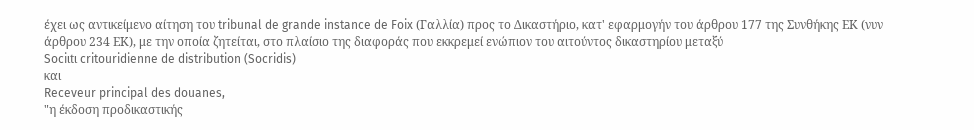έχει ως αντικείμενο αίτηση του tribunal de grande instance de Foix (Γαλλία) προς το Δικαστήριο, κατ' εφαρμογήν του άρθρου 177 της Συνθήκης ΕΚ (νυν άρθρου 234 ΕΚ), με την οποία ζητείται, στο πλαίσιο της διαφοράς που εκκρεμεί ενώπιον του αιτούντος δικαστηρίου μεταξύ
Sociιtι critouridienne de distribution (Socridis)
και
Receveur principal des douanes,
"η έκδοση προδικαστικής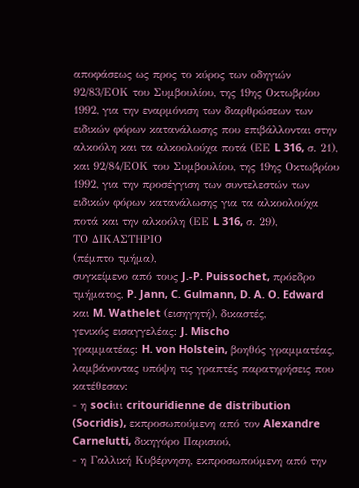αποφάσεως ως προς το κύρος των οδηγιών 92/83/ΕΟΚ του Συμβουλίου, της 19ης Οκτωβρίου 1992, για την εναρμόνιση των διαρθρώσεων των ειδικών φόρων κατανάλωσης που επιβάλλονται στην αλκοόλη και τα αλκοολούχα ποτά (ΕΕ L 316, σ. 21), και 92/84/ΕΟΚ του Συμβουλίου, της 19ης Οκτωβρίου 1992, για την προσέγγιση των συντελεστών των ειδικών φόρων κατανάλωσης για τα αλκοολούχα ποτά και την αλκοόλη (ΕΕ L 316, σ. 29),
ΤΟ ΔΙΚΑΣΤΗΡΙΟ
(πέμπτο τμήμα),
συγκείμενο από τους J.-P. Puissochet, πρόεδρο τμήματος, P. Jann, C. Gulmann, D. A. O. Edward και M. Wathelet (εισηγητή), δικαστές,
γενικός εισαγγελέας: J. Mischo
γραμματέας: H. von Holstein, βοηθός γραμματέας,
λαμβάνοντας υπόψη τις γραπτές παρατηρήσεις που κατέθεσαν:
- η sociιtι critouridienne de distribution (Socridis), εκπροσωπούμενη από τον Alexandre Carnelutti, δικηγόρο Παρισιού,
- η Γαλλική Κυβέρνηση, εκπροσωπούμενη από την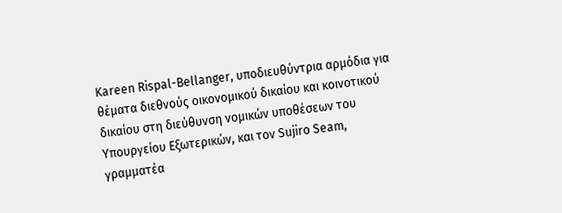Κareen Rispal-Bellanger, υποδιευθύντρια αρμόδια για θέματα διεθνούς οικονομικού δικαίου και κοινοτικού δικαίου στη διεύθυνση νομικών υποθέσεων του Υπουργείου Εξωτερικών, και τον Sujiro Seam, γραμματέα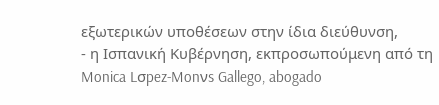εξωτερικών υποθέσεων στην ίδια διεύθυνση,
- η Ισπανική Κυβέρνηση, εκπροσωπούμενη από τη Monica Lσpez-Monνs Gallego, abogado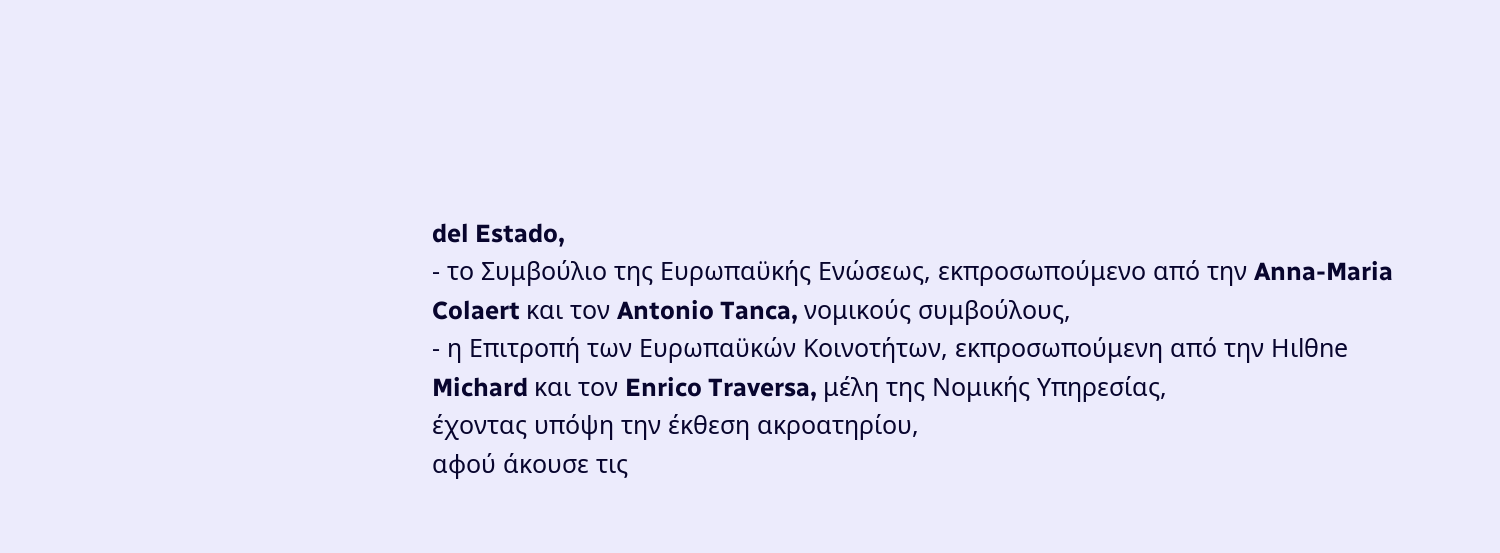del Estado,
- το Συμβούλιο της Ευρωπαϋκής Ενώσεως, εκπροσωπούμενο από την Anna-Maria Colaert και τον Antonio Tanca, νομικούς συμβούλους,
- η Επιτροπή των Ευρωπαϋκών Κοινοτήτων, εκπροσωπούμενη από την Hιlθne Michard και τον Enrico Traversa, μέλη της Νομικής Υπηρεσίας,
έχοντας υπόψη την έκθεση ακροατηρίου,
αφού άκουσε τις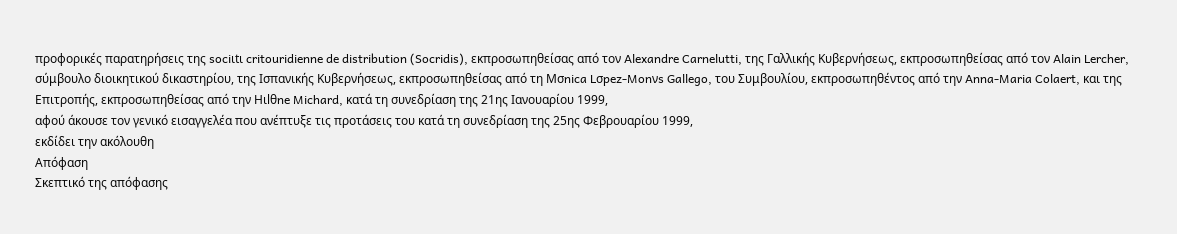προφορικές παρατηρήσεις της sociιtι critouridienne de distribution (Socridis), εκπροσωπηθείσας από τον Alexandre Carnelutti, της Γαλλικής Κυβερνήσεως, εκπροσωπηθείσας από τον Alain Lercher, σύμβουλο διοικητικού δικαστηρίου, της Ισπανικής Κυβερνήσεως, εκπροσωπηθείσας από τη Mσnica Lσpez-Monνs Gallego, του Συμβουλίου, εκπροσωπηθέντος από την Anna-Maria Colaert, και της Επιτροπής, εκπροσωπηθείσας από την Hιlθne Michard, κατά τη συνεδρίαση της 21ης Ιανουαρίου 1999,
αφού άκουσε τον γενικό εισαγγελέα που ανέπτυξε τις προτάσεις του κατά τη συνεδρίαση της 25ης Φεβρουαρίου 1999,
εκδίδει την ακόλουθη
Απόφαση
Σκεπτικό της απόφασης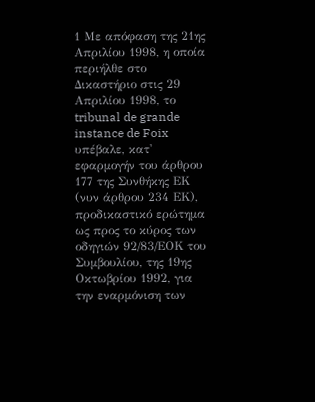1 Με απόφαση της 21ης Απριλίου 1998, η οποία περιήλθε στο Δικαστήριο στις 29 Απριλίου 1998, το tribunal de grande instance de Foix υπέβαλε, κατ' εφαρμογήν του άρθρου 177 της Συνθήκης ΕΚ (νυν άρθρου 234 ΕΚ), προδικαστικό ερώτημα ως προς το κύρος των οδηγιών 92/83/ΕΟΚ του Συμβουλίου, της 19ης Οκτωβρίου 1992, για την εναρμόνιση των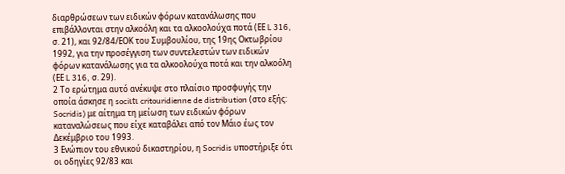διαρθρώσεων των ειδικών φόρων κατανάλωσης που επιβάλλονται στην αλκοόλη και τα αλκοολούχα ποτά (ΕΕ L 316, σ. 21), και 92/84/ΕΟΚ του Συμβουλίου, της 19ης Οκτωβρίου 1992, για την προσέγγιση των συντελεστών των ειδικών φόρων κατανάλωσης για τα αλκοολούχα ποτά και την αλκοόλη (ΕΕ L 316, σ. 29).
2 Το ερώτημα αυτό ανέκυψε στο πλαίσιο προσφυγής την οποία άσκησε η sociιtι critouridienne de distribution (στο εξής: Socridis) με αίτημα τη μείωση των ειδικών φόρων καταναλώσεως που είχε καταβάλει από τον Μάιο έως τον Δεκέμβριο του 1993.
3 Ενώπιον του εθνικού δικαστηρίου, η Socridis υποστήριξε ότι οι οδηγίες 92/83 και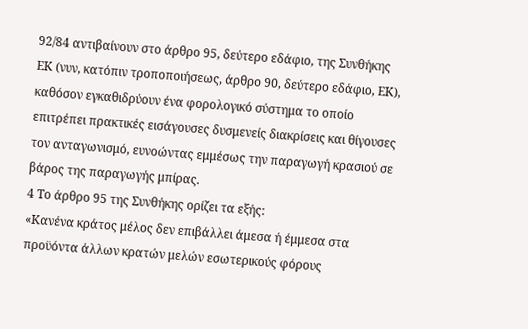92/84 αντιβαίνουν στο άρθρο 95, δεύτερο εδάφιο, της Συνθήκης ΕΚ (νυν, κατόπιν τροποποιήσεως, άρθρο 90, δεύτερο εδάφιο, ΕΚ), καθόσον εγκαθιδρύουν ένα φορολογικό σύστημα το οποίο επιτρέπει πρακτικές εισάγουσες δυσμενείς διακρίσεις και θίγουσες τον ανταγωνισμό, ευνοώντας εμμέσως την παραγωγή κρασιού σε βάρος της παραγωγής μπίρας.
4 Το άρθρο 95 της Συνθήκης ορίζει τα εξής:
«Κανένα κράτος μέλος δεν επιβάλλει άμεσα ή έμμεσα στα προϋόντα άλλων κρατών μελών εσωτερικούς φόρους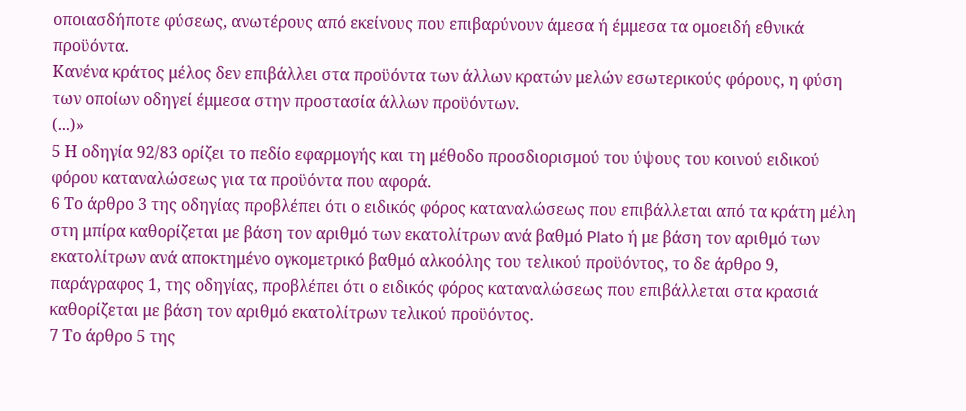οποιασδήποτε φύσεως, ανωτέρους από εκείνους που επιβαρύνουν άμεσα ή έμμεσα τα ομοειδή εθνικά προϋόντα.
Κανένα κράτος μέλος δεν επιβάλλει στα προϋόντα των άλλων κρατών μελών εσωτερικούς φόρους, η φύση των οποίων οδηγεί έμμεσα στην προστασία άλλων προϋόντων.
(...)»
5 Η οδηγία 92/83 ορίζει το πεδίο εφαρμογής και τη μέθοδο προσδιορισμού του ύψους του κοινού ειδικού φόρου καταναλώσεως για τα προϋόντα που αφορά.
6 Το άρθρο 3 της οδηγίας προβλέπει ότι ο ειδικός φόρος καταναλώσεως που επιβάλλεται από τα κράτη μέλη στη μπίρα καθορίζεται με βάση τον αριθμό των εκατολίτρων ανά βαθμό Plato ή με βάση τον αριθμό των εκατολίτρων ανά αποκτημένο ογκομετρικό βαθμό αλκοόλης του τελικού προϋόντος, το δε άρθρο 9, παράγραφος 1, της οδηγίας, προβλέπει ότι ο ειδικός φόρος καταναλώσεως που επιβάλλεται στα κρασιά καθορίζεται με βάση τον αριθμό εκατολίτρων τελικού προϋόντος.
7 Το άρθρο 5 της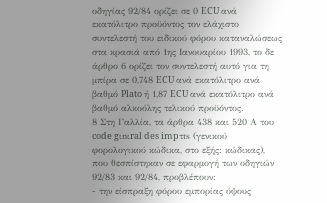οδηγίας 92/84 ορίζει σε 0 ECU ανά εκατόλιτρο προϋόντος τον ελάχιστο συντελεστή του ειδικού φόρου καταναλώσεως στα κρασιά από 1ης Ιανουαρίου 1993, το δε άρθρο 6 ορίζει τον συντελεστή αυτό για τη μπίρα σε 0,748 ECU ανά εκατόλιτρο ανά βαθμό Plato ή 1,87 ECU ανά εκατόλιτρο ανά βαθμό αλκοόλης τελικού προϋόντος.
8 Στη Γαλλία, τα άρθρα 438 και 520 Α του code gιnιral des impτts (γενικού φορολογικού κώδικα, στο εξής: κώδικας), που θεσπίστηκαν σε εφαρμογή των οδηγιών 92/83 και 92/84, προβλέπουν:
- την είσπραξη φόρου εμπορίας ύψους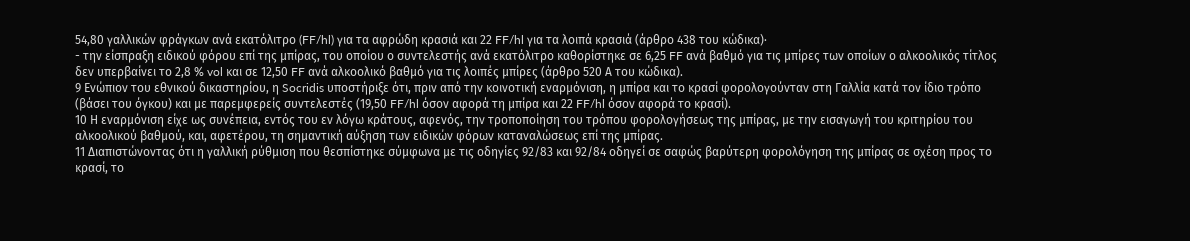54,80 γαλλικών φράγκων ανά εκατόλιτρο (FF/hl) για τα αφρώδη κρασιά και 22 FF/hl για τα λοιπά κρασιά (άρθρο 438 του κώδικα)·
- την είσπραξη ειδικού φόρου επί της μπίρας, του οποίου ο συντελεστής ανά εκατόλιτρο καθορίστηκε σε 6,25 FF ανά βαθμό για τις μπίρες των οποίων ο αλκοολικός τίτλος δεν υπερβαίνει το 2,8 % vol και σε 12,50 FF ανά αλκοολικό βαθμό για τις λοιπές μπίρες (άρθρο 520 Α του κώδικα).
9 Ενώπιον του εθνικού δικαστηρίου, η Socridis υποστήριξε ότι, πριν από την κοινοτική εναρμόνιση, η μπίρα και το κρασί φορολογούνταν στη Γαλλία κατά τον ίδιο τρόπο (βάσει του όγκου) και με παρεμφερείς συντελεστές (19,50 FF/hl όσον αφορά τη μπίρα και 22 FF/hl όσον αφορά το κρασί).
10 Η εναρμόνιση είχε ως συνέπεια, εντός του εν λόγω κράτους, αφενός, την τροποποίηση του τρόπου φορολογήσεως της μπίρας, με την εισαγωγή του κριτηρίου του αλκοολικού βαθμού, και, αφετέρου, τη σημαντική αύξηση των ειδικών φόρων καταναλώσεως επί της μπίρας.
11 Διαπιστώνοντας ότι η γαλλική ρύθμιση που θεσπίστηκε σύμφωνα με τις οδηγίες 92/83 και 92/84 οδηγεί σε σαφώς βαρύτερη φορολόγηση της μπίρας σε σχέση προς το κρασί, το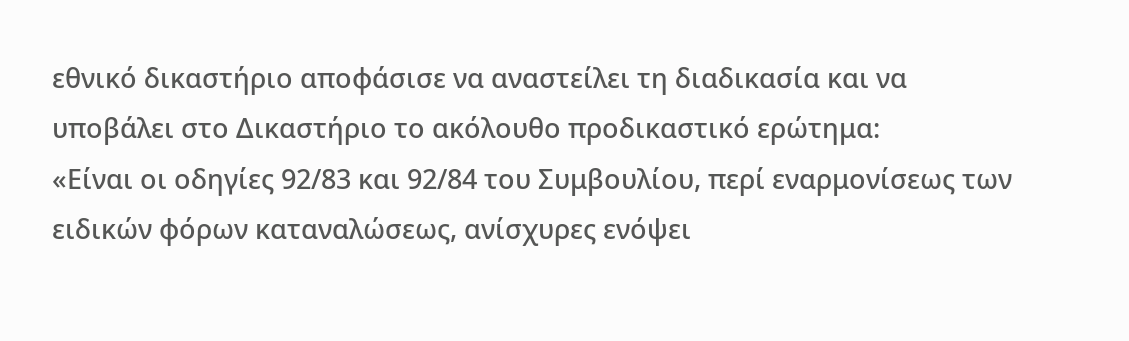εθνικό δικαστήριο αποφάσισε να αναστείλει τη διαδικασία και να υποβάλει στο Δικαστήριο το ακόλουθο προδικαστικό ερώτημα:
«Είναι οι οδηγίες 92/83 και 92/84 του Συμβουλίου, περί εναρμονίσεως των ειδικών φόρων καταναλώσεως, ανίσχυρες ενόψει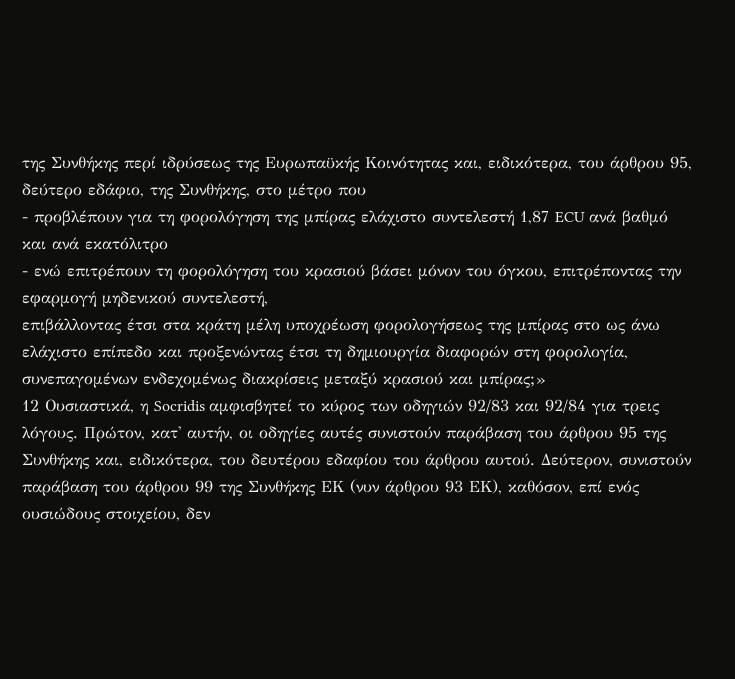της Συνθήκης περί ιδρύσεως της Ευρωπαϋκής Κοινότητας και, ειδικότερα, του άρθρου 95, δεύτερο εδάφιο, της Συνθήκης, στο μέτρο που
- προβλέπουν για τη φορολόγηση της μπίρας ελάχιστο συντελεστή 1,87 ECU ανά βαθμό και ανά εκατόλιτρο
- ενώ επιτρέπουν τη φορολόγηση του κρασιού βάσει μόνον του όγκου, επιτρέποντας την εφαρμογή μηδενικού συντελεστή,
επιβάλλοντας έτσι στα κράτη μέλη υποχρέωση φορολογήσεως της μπίρας στο ως άνω ελάχιστο επίπεδο και προξενώντας έτσι τη δημιουργία διαφορών στη φορολογία, συνεπαγομένων ενδεχομένως διακρίσεις μεταξύ κρασιού και μπίρας;»
12 Ουσιαστικά, η Socridis αμφισβητεί το κύρος των οδηγιών 92/83 και 92/84 για τρεις λόγους. Πρώτον, κατ' αυτήν, οι οδηγίες αυτές συνιστούν παράβαση του άρθρου 95 της Συνθήκης και, ειδικότερα, του δευτέρου εδαφίου του άρθρου αυτού. Δεύτερον, συνιστούν παράβαση του άρθρου 99 της Συνθήκης ΕΚ (νυν άρθρου 93 ΕΚ), καθόσον, επί ενός ουσιώδους στοιχείου, δεν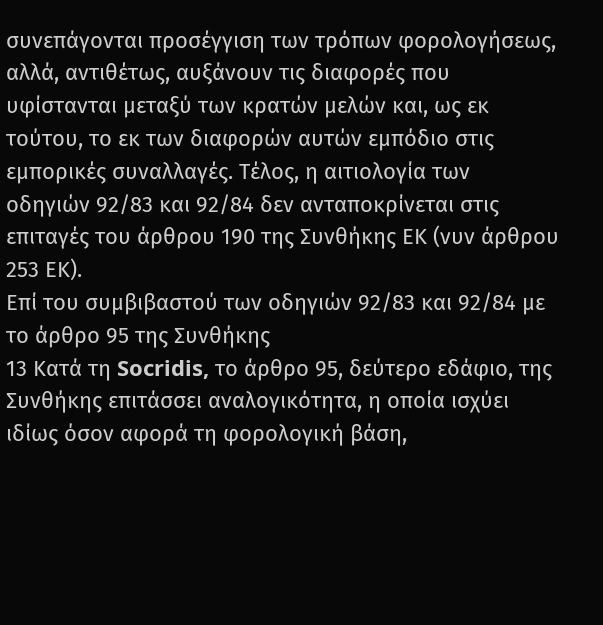συνεπάγονται προσέγγιση των τρόπων φορολογήσεως, αλλά, αντιθέτως, αυξάνουν τις διαφορές που υφίστανται μεταξύ των κρατών μελών και, ως εκ τούτου, το εκ των διαφορών αυτών εμπόδιο στις εμπορικές συναλλαγές. Τέλος, η αιτιολογία των οδηγιών 92/83 και 92/84 δεν ανταποκρίνεται στις επιταγές του άρθρου 190 της Συνθήκης ΕΚ (νυν άρθρου 253 ΕΚ).
Επί του συμβιβαστού των οδηγιών 92/83 και 92/84 με το άρθρο 95 της Συνθήκης
13 Κατά τη Socridis, το άρθρο 95, δεύτερο εδάφιο, της Συνθήκης επιτάσσει αναλογικότητα, η οποία ισχύει ιδίως όσον αφορά τη φορολογική βάση,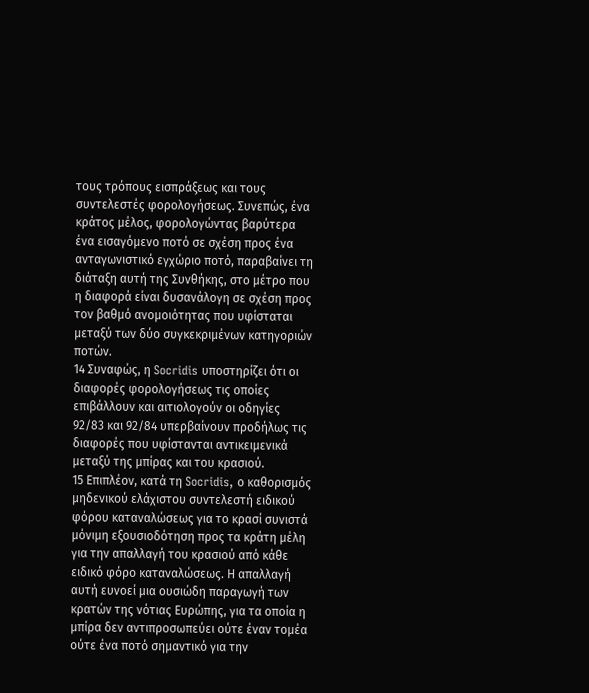τους τρόπους εισπράξεως και τους συντελεστές φορολογήσεως. Συνεπώς, ένα κράτος μέλος, φορολογώντας βαρύτερα ένα εισαγόμενο ποτό σε σχέση προς ένα ανταγωνιστικό εγχώριο ποτό, παραβαίνει τη διάταξη αυτή της Συνθήκης, στο μέτρο που η διαφορά είναι δυσανάλογη σε σχέση προς τον βαθμό ανομοιότητας που υφίσταται μεταξύ των δύο συγκεκριμένων κατηγοριών ποτών.
14 Συναφώς, η Socridis υποστηρίζει ότι οι διαφορές φορολογήσεως τις οποίες επιβάλλουν και αιτιολογούν οι οδηγίες 92/83 και 92/84 υπερβαίνουν προδήλως τις διαφορές που υφίστανται αντικειμενικά μεταξύ της μπίρας και του κρασιού.
15 Επιπλέον, κατά τη Socridis, ο καθορισμός μηδενικού ελάχιστου συντελεστή ειδικού φόρου καταναλώσεως για το κρασί συνιστά μόνιμη εξουσιοδότηση προς τα κράτη μέλη για την απαλλαγή του κρασιού από κάθε ειδικό φόρο καταναλώσεως. Η απαλλαγή αυτή ευνοεί μια ουσιώδη παραγωγή των κρατών της νότιας Ευρώπης, για τα οποία η μπίρα δεν αντιπροσωπεύει ούτε έναν τομέα ούτε ένα ποτό σημαντικό για την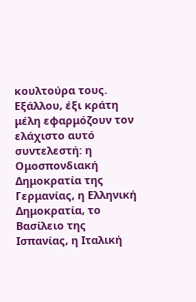κουλτούρα τους. Εξάλλου, έξι κράτη μέλη εφαρμόζουν τον ελάχιστο αυτό συντελεστή: η Ομοσπονδιακή Δημοκρατία της Γερμανίας, η Ελληνική Δημοκρατία, το Βασίλειο της Ισπανίας, η Ιταλική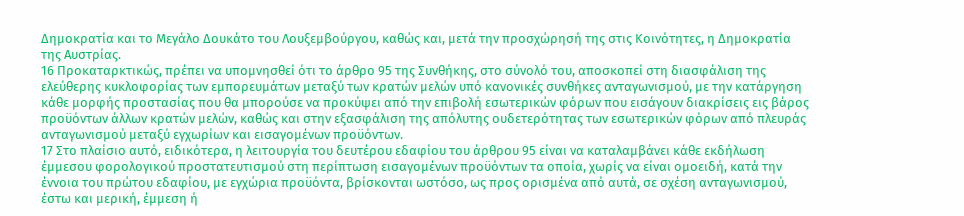Δημοκρατία και το Μεγάλο Δουκάτο του Λουξεμβούργου, καθώς και, μετά την προσχώρησή της στις Κοινότητες, η Δημοκρατία της Αυστρίας.
16 Προκαταρκτικώς, πρέπει να υπομνησθεί ότι το άρθρο 95 της Συνθήκης, στο σύνολό του, αποσκοπεί στη διασφάλιση της ελεύθερης κυκλοφορίας των εμπορευμάτων μεταξύ των κρατών μελών υπό κανονικές συνθήκες ανταγωνισμού, με την κατάργηση κάθε μορφής προστασίας που θα μπορούσε να προκύψει από την επιβολή εσωτερικών φόρων που εισάγουν διακρίσεις εις βάρος προϋόντων άλλων κρατών μελών, καθώς και στην εξασφάλιση της απόλυτης ουδετερότητας των εσωτερικών φόρων από πλευράς ανταγωνισμού μεταξύ εγχωρίων και εισαγομένων προϋόντων.
17 Στο πλαίσιο αυτό, ειδικότερα, η λειτουργία του δευτέρου εδαφίου του άρθρου 95 είναι να καταλαμβάνει κάθε εκδήλωση έμμεσου φορολογικού προστατευτισμού στη περίπτωση εισαγομένων προϋόντων τα οποία, χωρίς να είναι ομοειδή, κατά την έννοια του πρώτου εδαφίου, με εγχώρια προϋόντα, βρίσκονται ωστόσο, ως προς ορισμένα από αυτά, σε σχέση ανταγωνισμού, έστω και μερική, έμμεση ή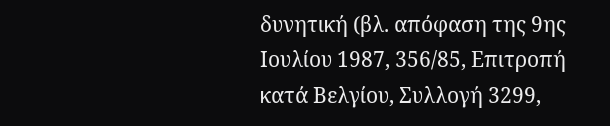δυνητική (βλ. απόφαση της 9ης Ιουλίου 1987, 356/85, Επιτροπή κατά Βελγίου, Συλλογή 3299,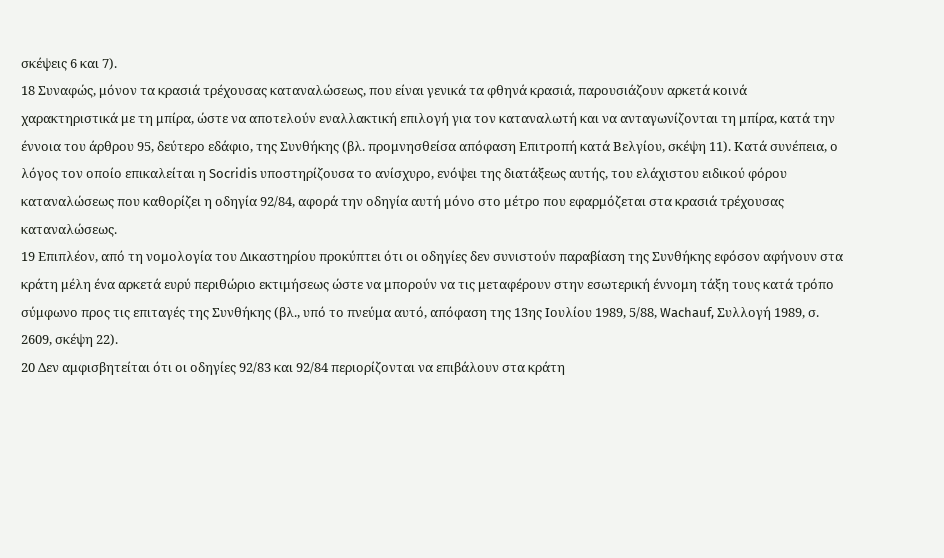σκέψεις 6 και 7).
18 Συναφώς, μόνον τα κρασιά τρέχουσας καταναλώσεως, που είναι γενικά τα φθηνά κρασιά, παρουσιάζουν αρκετά κοινά χαρακτηριστικά με τη μπίρα, ώστε να αποτελούν εναλλακτική επιλογή για τον καταναλωτή και να ανταγωνίζονται τη μπίρα, κατά την έννοια του άρθρου 95, δεύτερο εδάφιο, της Συνθήκης (βλ. προμνησθείσα απόφαση Επιτροπή κατά Βελγίου, σκέψη 11). Κατά συνέπεια, ο λόγος τον οποίο επικαλείται η Socridis υποστηρίζουσα το ανίσχυρο, ενόψει της διατάξεως αυτής, του ελάχιστου ειδικού φόρου καταναλώσεως που καθορίζει η οδηγία 92/84, αφορά την οδηγία αυτή μόνο στο μέτρο που εφαρμόζεται στα κρασιά τρέχουσας καταναλώσεως.
19 Επιπλέον, από τη νομολογία του Δικαστηρίου προκύπτει ότι οι οδηγίες δεν συνιστούν παραβίαση της Συνθήκης εφόσον αφήνουν στα κράτη μέλη ένα αρκετά ευρύ περιθώριο εκτιμήσεως ώστε να μπορούν να τις μεταφέρουν στην εσωτερική έννομη τάξη τους κατά τρόπο σύμφωνο προς τις επιταγές της Συνθήκης (βλ., υπό το πνεύμα αυτό, απόφαση της 13ης Ιουλίου 1989, 5/88, Wachauf, Συλλογή 1989, σ. 2609, σκέψη 22).
20 Δεν αμφισβητείται ότι οι οδηγίες 92/83 και 92/84 περιορίζονται να επιβάλουν στα κράτη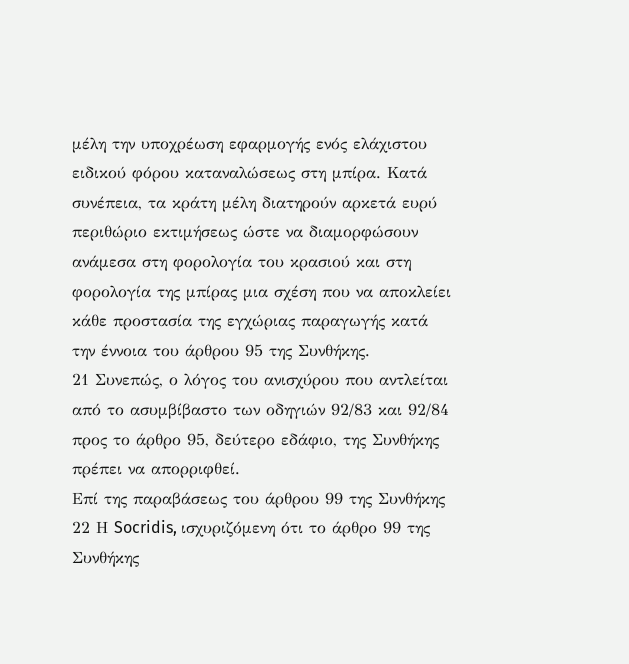μέλη την υποχρέωση εφαρμογής ενός ελάχιστου ειδικού φόρου καταναλώσεως στη μπίρα. Κατά συνέπεια, τα κράτη μέλη διατηρούν αρκετά ευρύ περιθώριο εκτιμήσεως ώστε να διαμορφώσουν ανάμεσα στη φορολογία του κρασιού και στη φορολογία της μπίρας μια σχέση που να αποκλείει κάθε προστασία της εγχώριας παραγωγής κατά την έννοια του άρθρου 95 της Συνθήκης.
21 Συνεπώς, ο λόγος του ανισχύρου που αντλείται από το ασυμβίβαστο των οδηγιών 92/83 και 92/84 προς το άρθρο 95, δεύτερο εδάφιο, της Συνθήκης πρέπει να απορριφθεί.
Επί της παραβάσεως του άρθρου 99 της Συνθήκης
22 Η Socridis, ισχυριζόμενη ότι το άρθρο 99 της Συνθήκης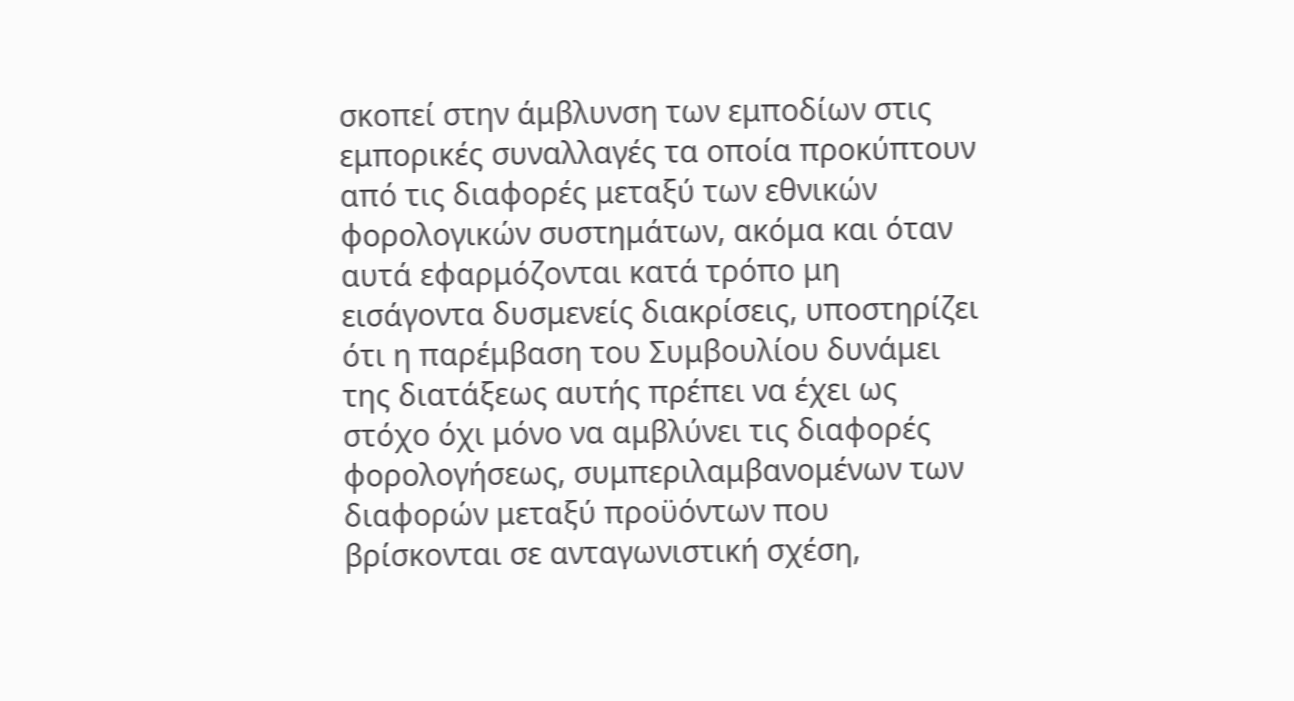σκοπεί στην άμβλυνση των εμποδίων στις εμπορικές συναλλαγές τα οποία προκύπτουν από τις διαφορές μεταξύ των εθνικών φορολογικών συστημάτων, ακόμα και όταν αυτά εφαρμόζονται κατά τρόπο μη εισάγοντα δυσμενείς διακρίσεις, υποστηρίζει ότι η παρέμβαση του Συμβουλίου δυνάμει της διατάξεως αυτής πρέπει να έχει ως στόχο όχι μόνο να αμβλύνει τις διαφορές φορολογήσεως, συμπεριλαμβανομένων των διαφορών μεταξύ προϋόντων που βρίσκονται σε ανταγωνιστική σχέση,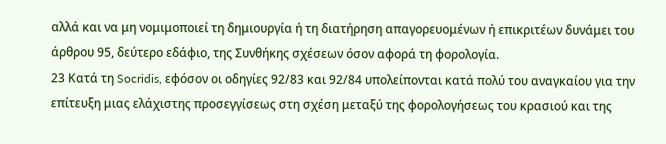αλλά και να μη νομιμοποιεί τη δημιουργία ή τη διατήρηση απαγορευομένων ή επικριτέων δυνάμει του άρθρου 95, δεύτερο εδάφιο, της Συνθήκης σχέσεων όσον αφορά τη φορολογία.
23 Κατά τη Socridis, εφόσον οι οδηγίες 92/83 και 92/84 υπολείπονται κατά πολύ του αναγκαίου για την επίτευξη μιας ελάχιστης προσεγγίσεως στη σχέση μεταξύ της φορολογήσεως του κρασιού και της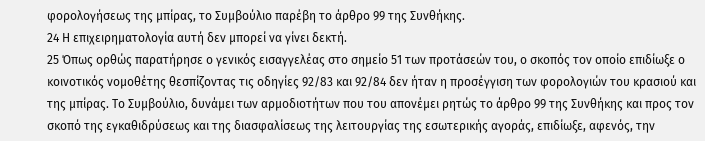φορολογήσεως της μπίρας, το Συμβούλιο παρέβη το άρθρο 99 της Συνθήκης.
24 Η επιχειρηματολογία αυτή δεν μπορεί να γίνει δεκτή.
25 Όπως ορθώς παρατήρησε ο γενικός εισαγγελέας στο σημείο 51 των προτάσεών του, ο σκοπός τον οποίο επιδίωξε ο κοινοτικός νομοθέτης θεσπίζοντας τις οδηγίες 92/83 και 92/84 δεν ήταν η προσέγγιση των φορολογιών του κρασιού και της μπίρας. Το Συμβούλιο, δυνάμει των αρμοδιοτήτων που του απονέμει ρητώς το άρθρο 99 της Συνθήκης και προς τον σκοπό της εγκαθιδρύσεως και της διασφαλίσεως της λειτουργίας της εσωτερικής αγοράς, επιδίωξε, αφενός, την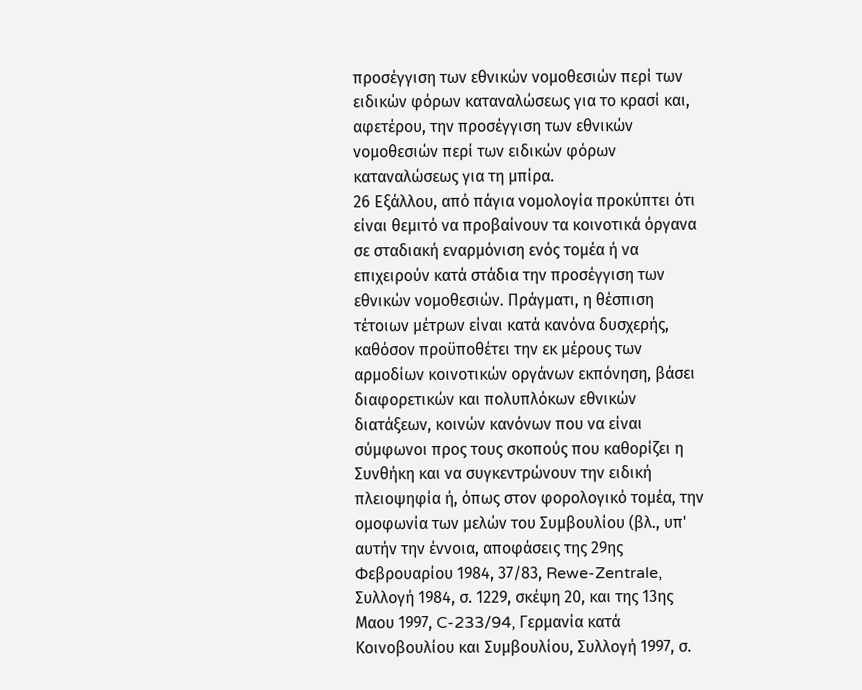προσέγγιση των εθνικών νομοθεσιών περί των ειδικών φόρων καταναλώσεως για το κρασί και, αφετέρου, την προσέγγιση των εθνικών νομοθεσιών περί των ειδικών φόρων καταναλώσεως για τη μπίρα.
26 Εξάλλου, από πάγια νομολογία προκύπτει ότι είναι θεμιτό να προβαίνουν τα κοινοτικά όργανα σε σταδιακή εναρμόνιση ενός τομέα ή να επιχειρούν κατά στάδια την προσέγγιση των εθνικών νομοθεσιών. Πράγματι, η θέσπιση τέτοιων μέτρων είναι κατά κανόνα δυσχερής, καθόσον προϋποθέτει την εκ μέρους των αρμοδίων κοινοτικών οργάνων εκπόνηση, βάσει διαφορετικών και πολυπλόκων εθνικών διατάξεων, κοινών κανόνων που να είναι σύμφωνοι προς τους σκοπούς που καθορίζει η Συνθήκη και να συγκεντρώνουν την ειδική πλειοψηφία ή, όπως στον φορολογικό τομέα, την ομοφωνία των μελών του Συμβουλίου (βλ., υπ' αυτήν την έννοια, αποφάσεις της 29ης Φεβρουαρίου 1984, 37/83, Rewe-Zentrale, Συλλογή 1984, σ. 1229, σκέψη 20, και της 13ης Μαου 1997, C-233/94, Γερμανία κατά Κοινοβουλίου και Συμβουλίου, Συλλογή 1997, σ.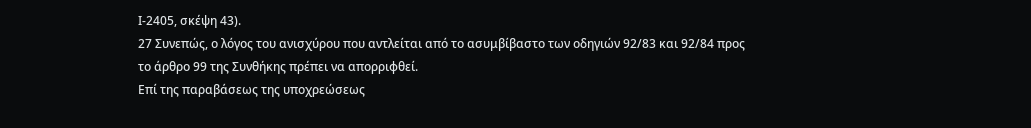Ι-2405, σκέψη 43).
27 Συνεπώς, ο λόγος του ανισχύρου που αντλείται από το ασυμβίβαστο των οδηγιών 92/83 και 92/84 προς το άρθρο 99 της Συνθήκης πρέπει να απορριφθεί.
Επί της παραβάσεως της υποχρεώσεως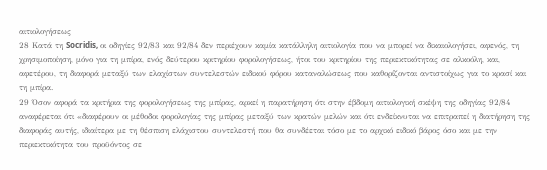αιτιολογήσεως
28 Κατά τη Socridis, οι οδηγίες 92/83 και 92/84 δεν περιέχουν καμία κατάλληλη αιτιολογία που να μπορεί να δικαιολογήσει, αφενός, τη χρησιμοποίηση, μόνο για τη μπίρα, ενός δεύτερου κριτηρίου φορολογήσεως, ήτοι του κριτηρίου της περιεκτικότητας σε αλκοόλη, και, αφετέρου, τη διαφορά μεταξύ των ελαχίστων συντελεστών ειδικού φόρου καταναλώσεως που καθορίζονται αντιστοίχως για το κρασί και τη μπίρα.
29 Όσον αφορά τα κριτήρια της φορολογήσεως της μπίρας, αρκεί η παρατήρηση ότι στην έβδομη αιτιολογική σκέψη της οδηγίας 92/84 αναφέρεται ότι «διαφέρουν οι μέθοδοι φορολογίας της μπίρας μεταξύ των κρατών μελών και ότι ενδείκνυται να επιτραπεί η διατήρηση της διαφοράς αυτής, ιδιαίτερα με τη θέσπιση ελάχιστου συντελεστή που θα συνδέεται τόσο με το αρχικό ειδικό βάρος όσο και με την περιεκτικότητα του προϋόντος σε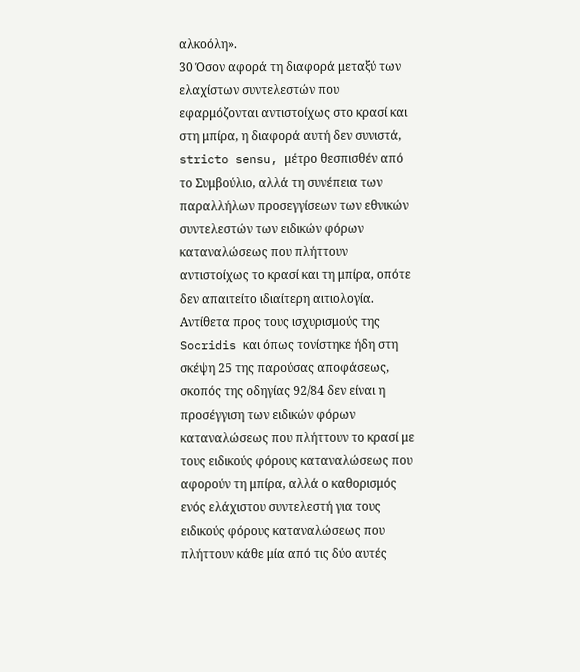αλκοόλη».
30 Όσον αφορά τη διαφορά μεταξύ των ελαχίστων συντελεστών που εφαρμόζονται αντιστοίχως στο κρασί και στη μπίρα, η διαφορά αυτή δεν συνιστά, stricto sensu, μέτρο θεσπισθέν από το Συμβούλιο, αλλά τη συνέπεια των παραλλήλων προσεγγίσεων των εθνικών συντελεστών των ειδικών φόρων καταναλώσεως που πλήττουν αντιστοίχως το κρασί και τη μπίρα, οπότε δεν απαιτείτο ιδιαίτερη αιτιολογία. Αντίθετα προς τους ισχυρισμούς της Socridis και όπως τονίστηκε ήδη στη σκέψη 25 της παρούσας αποφάσεως, σκοπός της οδηγίας 92/84 δεν είναι η προσέγγιση των ειδικών φόρων καταναλώσεως που πλήττουν το κρασί με τους ειδικούς φόρους καταναλώσεως που αφορούν τη μπίρα, αλλά ο καθορισμός ενός ελάχιστου συντελεστή για τους ειδικούς φόρους καταναλώσεως που πλήττουν κάθε μία από τις δύο αυτές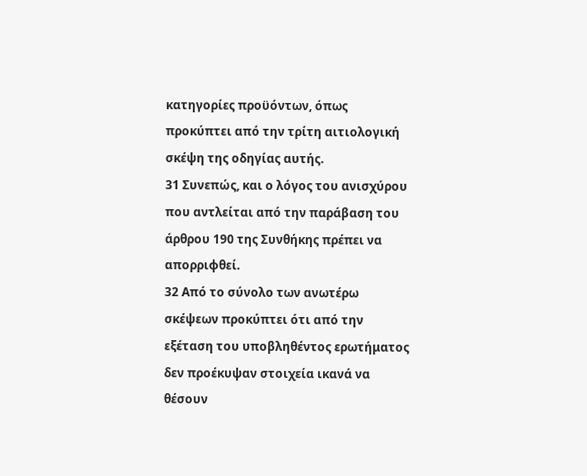κατηγορίες προϋόντων, όπως προκύπτει από την τρίτη αιτιολογική σκέψη της οδηγίας αυτής.
31 Συνεπώς, και ο λόγος του ανισχύρου που αντλείται από την παράβαση του άρθρου 190 της Συνθήκης πρέπει να απορριφθεί.
32 Από το σύνολο των ανωτέρω σκέψεων προκύπτει ότι από την εξέταση του υποβληθέντος ερωτήματος δεν προέκυψαν στοιχεία ικανά να θέσουν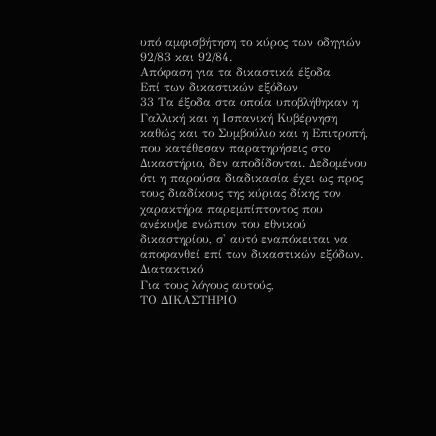υπό αμφισβήτηση το κύρος των οδηγιών 92/83 και 92/84.
Απόφαση για τα δικαστικά έξοδα
Επί των δικαστικών εξόδων
33 Τα έξοδα στα οποία υποβλήθηκαν η Γαλλική και η Ισπανική Κυβέρνηση καθώς και το Συμβούλιο και η Επιτροπή, που κατέθεσαν παρατηρήσεις στο Δικαστήριο, δεν αποδίδονται. Δεδομένου ότι η παρούσα διαδικασία έχει ως προς τους διαδίκους της κύριας δίκης τον χαρακτήρα παρεμπίπτοντος που ανέκυψε ενώπιον του εθνικού δικαστηρίου, σ' αυτό εναπόκειται να αποφανθεί επί των δικαστικών εξόδων.
Διατακτικό
Για τους λόγους αυτούς,
ΤΟ ΔΙΚΑΣΤΗΡΙΟ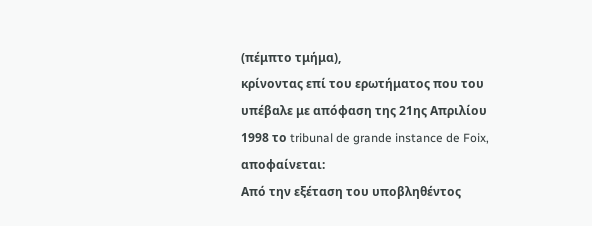(πέμπτο τμήμα),
κρίνοντας επί του ερωτήματος που του υπέβαλε με απόφαση της 21ης Απριλίου 1998 το tribunal de grande instance de Foix, αποφαίνεται:
Από την εξέταση του υποβληθέντος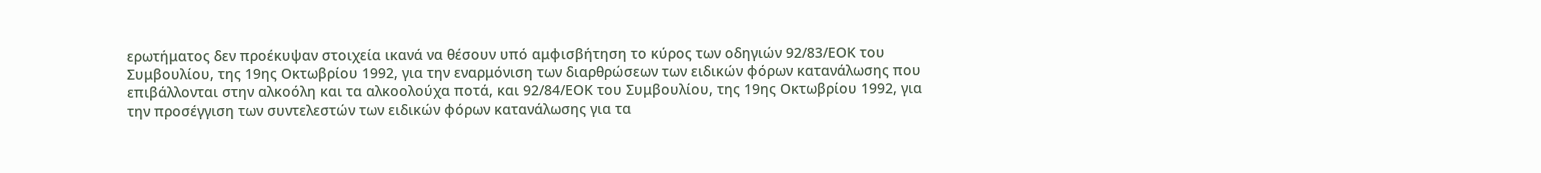ερωτήματος δεν προέκυψαν στοιχεία ικανά να θέσουν υπό αμφισβήτηση το κύρος των οδηγιών 92/83/ΕΟΚ του Συμβουλίου, της 19ης Οκτωβρίου 1992, για την εναρμόνιση των διαρθρώσεων των ειδικών φόρων κατανάλωσης που επιβάλλονται στην αλκοόλη και τα αλκοολούχα ποτά, και 92/84/ΕΟΚ του Συμβουλίου, της 19ης Οκτωβρίου 1992, για την προσέγγιση των συντελεστών των ειδικών φόρων κατανάλωσης για τα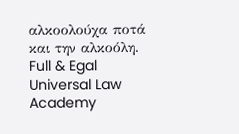αλκοολούχα ποτά και την αλκοόλη.
Full & Egal Universal Law Academy